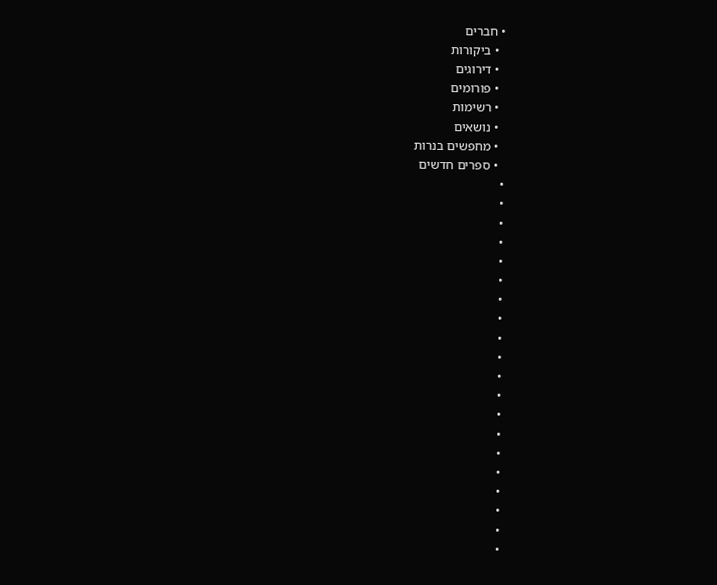• חברים
  • ביקורות
  • דירוגים
  • פורומים
  • רשימות
  • נושאים
  • מחפשים בנרות
  • ספרים חדשים
•
•
•
•
•
•
•
•
•
•
•
•
•
•
•
•
•
•
•
•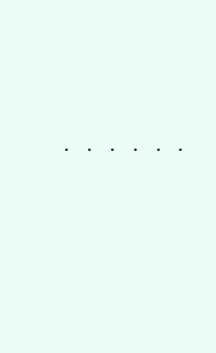•
•
•
•
•
•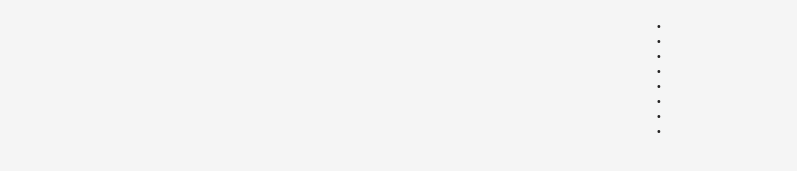•
•
•
•
•
•
•
•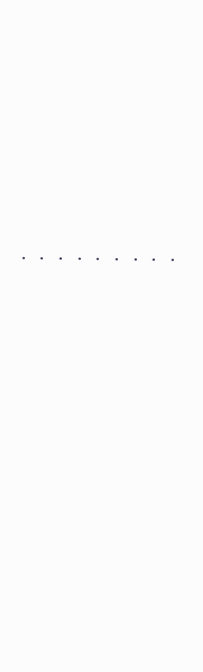•
•
•
•
•
•
•
•
•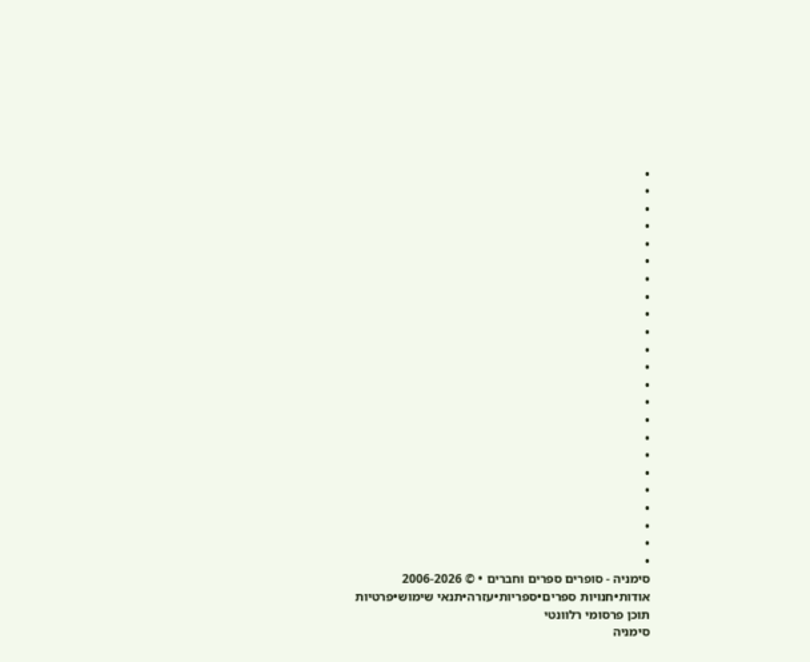•
•
•
•
•
•
•
•
•
•
•
•
•
•
•
•
•
•
•
•
•
•
•
סימניה - סופרים ספרים וחברים • © 2006-2026
אודות•חנויות ספרים•ספריות•עזרה•תנאי שימוש•פרטיות
תוכן פרסומי רלוונטי
סימניה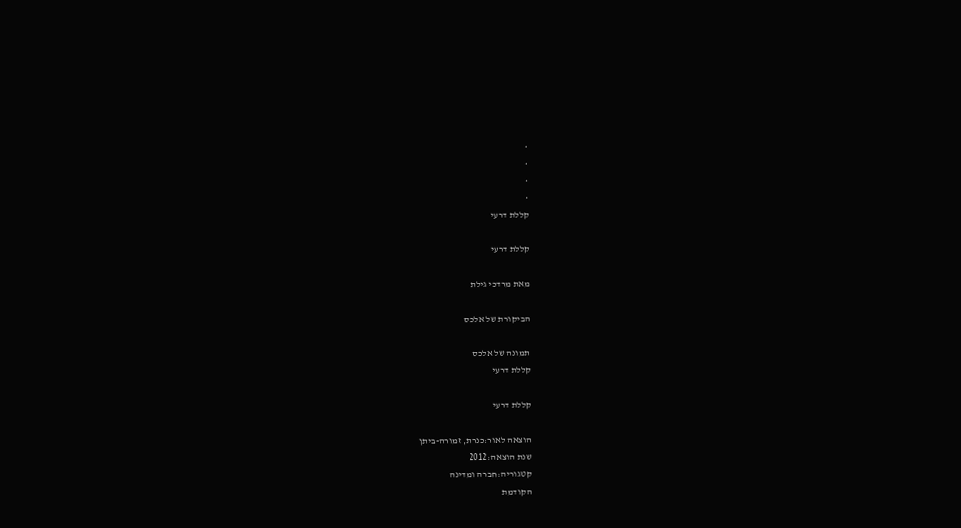•
•
•
•
קללת דרעי

קללת דרעי

מאת מרדכי גילת

הביקורת של אלכס

תמונה של אלכס
קללת דרעי

קללת דרעי

הוצאה לאור:כנרת, זמורה-ביתן
שנת הוצאה:2012
קטגוריה:חברה ומדינה
הקודמת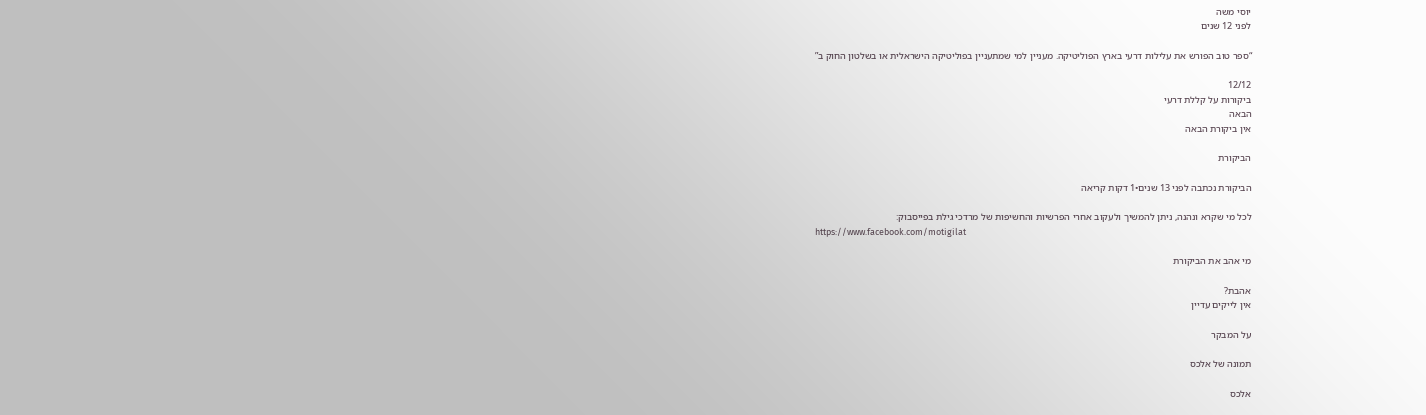יוסי משה
לפני 12 שנים

“ספר טוב הפורש את עלילות דרעי בארץ הפוליטיקה. מעניין למי שמתעניין בפוליטיקה הישראלית או בשלטון החוק ב”

12/12
ביקורות על קללת דרעי
הבאה
אין ביקורת הבאה

הביקורת

הביקורת נכתבה לפני 13 שנים•1 דקות קריאה

לכל מי שקרא ונהנה, ניתן להמשיך ולעקוב אחרי הפרשיות והחשיפות של מרדכי גילת בפייסבוק:
https://www.facebook.com/motigilat

מי אהב את הביקורת

אהבת?
אין לייקים עדיין

על המבקר

תמונה של אלכס

אלכס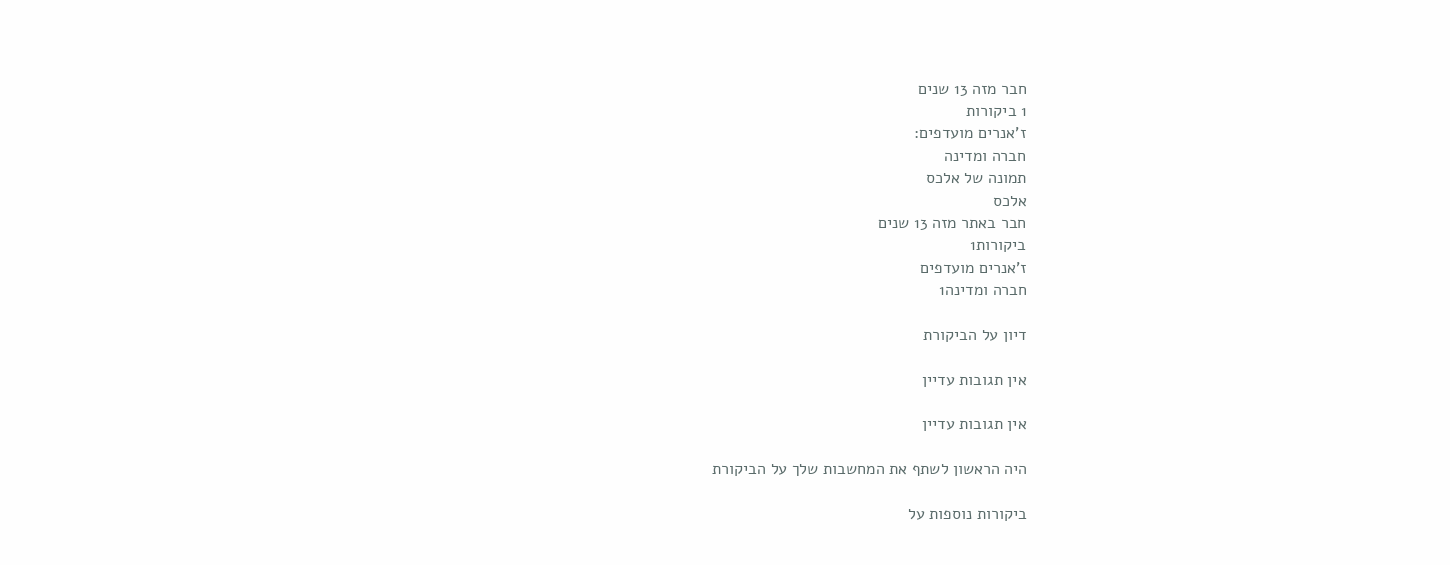חבר מזה 13 שנים
1 ביקורות
ז'אנרים מועדפים:
חברה ומדינה
תמונה של אלכס
אלכס
חבר באתר מזה 13 שנים
ביקורות1
ז'אנרים מועדפים
חברה ומדינה1

דיון על הביקורת

אין תגובות עדיין

אין תגובות עדיין

היה הראשון לשתף את המחשבות שלך על הביקורת

ביקורות נוספות על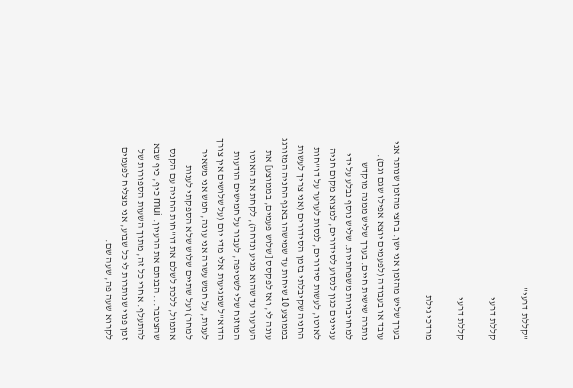"קללת דרעי"

קללת דרעי

קללת דרעי

מרדכי גילת

בערך שליש מהזמן אני ישן. בחצי מהזמן שנותר אני עובד או בעבודה (לפעמים יוצא אפילו שגם וגם). נותרה שישית חיים. בערך שליש ממנה מוקדש למחויבויות משפחתיות. שליש נוסף נבלע על ידי עניינים כגון לנסוע לסידורים, למצוא מקום חניה לאוטו, לעשות סידורים, לנסות לערער על דו"חות החניה שקיבלתי בזמן הסידורים (אני צריך לעשות בממוצע 10 שיחות עד שמישהו באגף החניה המזורגג עונה לי, ואז לפקסס [שלוש פעמים, בממוצע] את הערעור עד שהוא מגיע ונדחה), לקחת את האוטו המוזנח שלי לשטיפה, לעבור על חמישים הודעות הדוא"ל שמגיעות אלי מדי יום (על שלושים אין צורך לענות, על חמש עשרה אני עונה, חמש אני משאיר למחר) ועל שתיים שלוש שלא הספקתי לענות אתמול, ללכת לשלם את דו"חות החניה עם הקנס שהצטבר... הבנתם את הרעיון. mui כיף, כיף שבא להתעלף. אחרי כל זה, מתוך השעות הספורות של זמן פנוי שנותרות לי כל שבוע, אני מצליח לפעמים לקרוא שעה פה, שעה שם.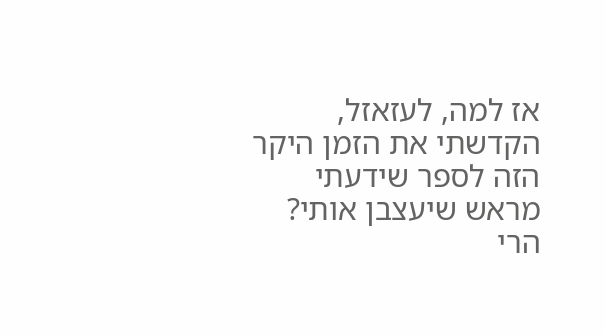אז למה, לעזאזל, הקדשתי את הזמן היקר הזה לספר שידעתי מראש שיעצבן אותי? הרי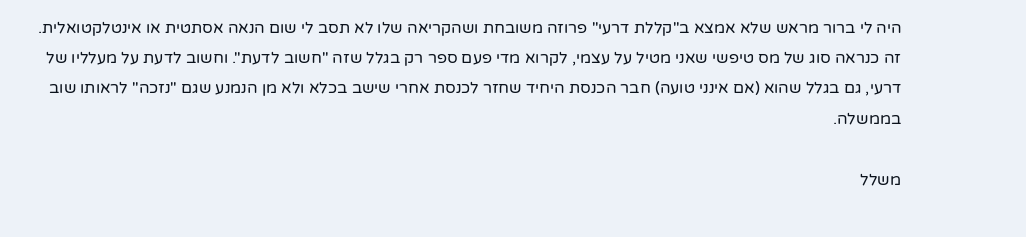היה לי ברור מראש שלא אמצא ב"קללת דרעי" פרוזה משובחת ושהקריאה שלו לא תסב לי שום הנאה אסתטית או אינטלקטואלית. זה כנראה סוג של מס טיפשי שאני מטיל על עצמי, לקרוא מדי פעם ספר רק בגלל שזה "חשוב לדעת". וחשוב לדעת על מעלליו של דרעי, גם בגלל שהוא (אם אינני טועה) חבר הכנסת היחיד שחזר לכנסת אחרי שישב בכלא ולא מן הנמנע שגם "נזכה" לראותו שוב בממשלה.

משלל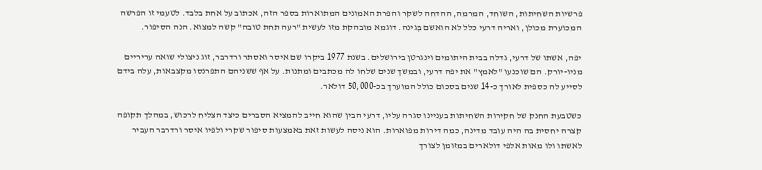פרשיות השחיתות, השוחד, המרמה, ההדחה לשקר והפרת האמונים המתוארות בספר הזה, אכתוב על אחת בלבד. לטעמי זו הפרשה המכוערת מכולן, ואריה דרעי כלל לא הואשם בְּגינה. דוגמא מובהקת מזו לעשית "רעה תחת טובה" קשה למצוא. הנה הסיפור.

יפה, אשתו של דרעי, גדלה בבית היתומים וינגרטן בירושלים. בשנת 1977 ביקרו שם איסר ואסתר ורדרבר, זוג ניצולי שואה עריריים מניו-יורק. הם שוכנעו "לאמץ" את יפה דרעי, ובמשך שנים שלחו לה מכתבים ומתנות. על אף ששניהם התפרנסו מקצבאות, עלה בידם לסייע לה כספית לאורך כ-14 שנים בסכום כולל המוערך בכ-50,000 דולאר.

כשטבעת החנק של חקירות השחיתות בעניינו סגרה עליו, דרעי הבין שהוא חייב להמציא הסברים כיצד הצליח לרכוש, במהלך תקופה קצרה יחסית בה היה עובד מדינה, כמה דירות מפוארות. הוא ניסה לעשות זאת באמצעות סיפור שקרי ולפיו איסר ורדרבר העביר לאשתו ולו מאות אלפי דולארים במזומן לצורך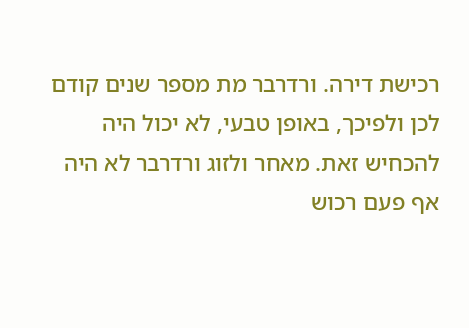רכישת דירה. ורדרבר מת מספר שנים קודם לכן ולפיכך, באופן טבעי, לא יכול היה להכחיש זאת. מאחר ולזוג ורדרבר לא היה אף פעם רכוש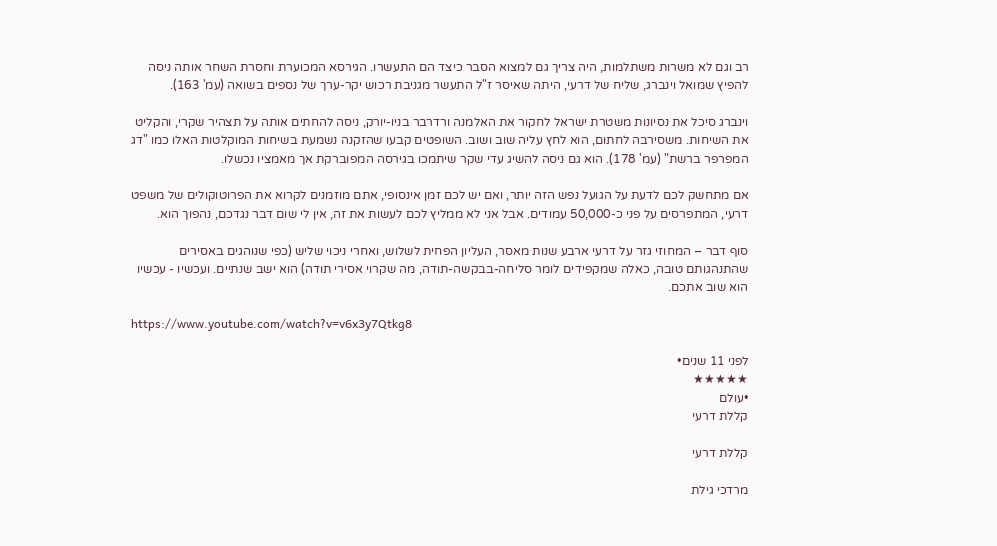רב וגם לא משרות משתלמות, היה צריך גם למצוא הסבר כיצד הם התעשרו. הגירסא המכוערת וחסרת השחר אותה ניסה להפיץ שמואל וינברג, שליח של דרעי, היתה שאיסר ז"ל התעשר מגניבת רכוש יקר-ערך של נספים בשואה (עמ' 163).

וינברג סיכל את נסיונות משטרת ישראל לחקור את האלמנה ורדרבר בניו-יורק, ניסה להחתים אותה על תצהיר שקרי, והקליט את השיחות. משסירבה לחתום, הוא לחץ עליה שוב ושוב. השופטים קבעו שהזקנה נשמעת בשיחות המוקלטות האלו כמו "דג המפרפר ברשת" (עמ' 178). הוא גם ניסה להשיג עדי שקר שיתמכו בגירסה המפוברקת אך מאמציו נכשלו.

אם מתחשק לכם לדעת על הגועל נפש הזה יותר, ואם יש לכם זמן אינסופי, אתם מוזמנים לקרוא את הפרוטוקולים של משפט דרעי, המתפרסים על פני כ-50,000 עמודים. אבל אני לא ממליץ לכם לעשות את זה, אין לי שום דבר נגדכם, נהפוך הוא.

סוף דבר – המחוזי גזר על דרעי ארבע שנות מאסר, העליון הפחית לשלוש, ואחרי ניכוי שליש (כפי שנוהגים באסירים שהתנהגותם טובה, כאלה שמקפידים לומר סליחה-בבקשה-תודה, מה שקרוי אסירי תודה) הוא ישב שנתיים. ועכשיו - עכשיו הוא שוב אתכם.

https://www.youtube.com/watch?v=v6x3y7Qtkg8

לפני 11 שנים•
★★★★★
•עולם
קללת דרעי

קללת דרעי

מרדכי גילת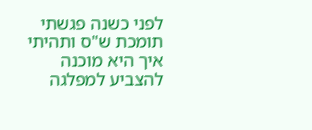לפני כשנה פגשתי תומכת ש"ס ותהיתי איך היא מוכנה להצביע למפלגה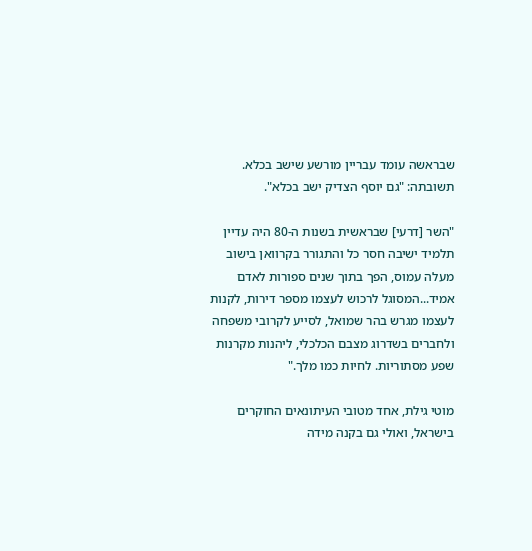שבראשה עומד עבריין מורשע שישב בכלא. תשובתה: "גם יוסף הצדיק ישב בכלא".

"השר [דרעי] שבראשית בשנות ה-80 היה עדיין תלמיד ישיבה חסר כל והתגורר בקרוואן בישוב מעלה עמוס, הפך בתוך שנים ספורות לאדם אמיד...המסוגל לרכוש לעצמו מספר דירות, לקנות לעצמו מגרש בהר שמואל, לסייע לקרובי משפחה ולחברים בשדרוג מצבם הכלכלי, ליהנות מקרנות שפע מסתוריות. לחיות כמו מלך."

מוטי גילת, אחד מטובי העיתונאים החוקרים בישראל, ואולי גם בקנה מידה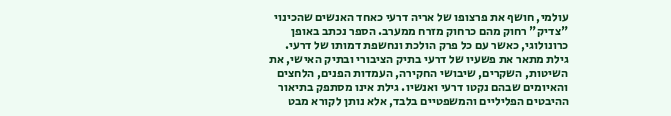עולמי, חושף את פרצופו של אריה דרעי כאחד האנשים שהכינוי "צדיק" רחוק מהם כרחוק מזרח ממערב. הספר נכתב באופן כרונולוגי, כאשר עם כל פרק הולכת ונחשפת דמותו של דרעי. גילת מתאר את פשעיו של דרעי בתיק הציבורי ובתיק האישי, את השיטות, השקרים, שיבושי החקירה, העמדות הפנים, הלחצים והאיומים שבהם נקטו דרעי ואנשיו. גילת אינו מסתפק בתיאור ההיבטים הפליליים והמשפטיים בלבד, אלא נותן לקורא מבט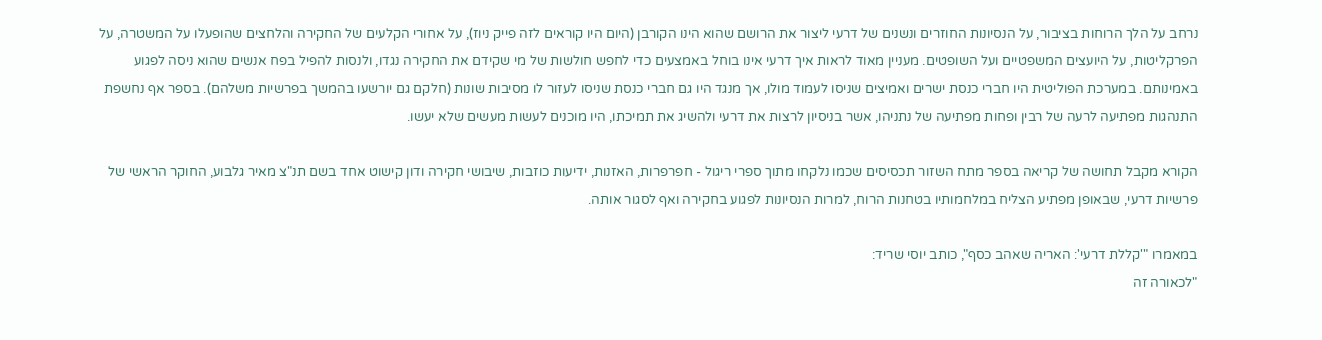נרחב על הלך הרוחות בציבור, על הנסיונות החוזרים ונשנים של דרעי ליצור את הרושם שהוא הינו הקורבן (היום היו קוראים לזה פייק ניוז), על אחורי הקלעים של החקירה והלחצים שהופעלו על המשטרה, על הפרקליטות, על היועצים המשפטיים ועל השופטים. מעניין מאוד לראות איך דרעי אינו בוחל באמצעים כדי לחפש חולשות של מי שקידם את החקירה נגדו, ולנסות להפיל בפח אנשים שהוא ניסה לפגוע באמינותם. במערכת הפוליטית היו חברי כנסת ישרים ואמיצים שניסו לעמוד מולו, אך מנגד היו גם חברי כנסת שניסו לעזור לו מסיבות שונות (חלקם גם יורשעו בהמשך בפרשיות משלהם). בספר אף נחשפת התנהגות מפתיעה לרעה של רבין ופחות מפתיעה של נתניהו, אשר בניסיון לרצות את דרעי ולהשיג את תמיכתו, היו מוכנים לעשות מעשים שלא יעשו.

הקורא מקבל תחושה של קריאה בספר מתח השזור תכסיסים שכמו נלקחו מתוך ספרי ריגול - חפרפרות, האזנות, ידיעות כוזבות, שיבושי חקירה ודון קישוט אחד בשם תנ"צ מאיר גלבוע, החוקר הראשי של פרשיות דרעי, שבאופן מפתיע הצליח במלחמותיו בטחנות הרוח, למרות הנסיונות לפגוע בחקירה ואף לסגור אותה.

במאמרו "'קללת דרעי': האריה שאהב כסף", כותב יוסי שריד:
"לכאורה זה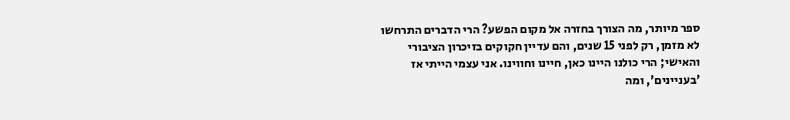ספר מיותר, מה הצורך בחזרה אל מקום הפשע? הרי הדברים התרחשו לא מזמן, רק לפני 15 שנים, והם עדיין חקוקים בזיכרון הציבורי והאישי; הרי כולנו היינו כאן, חיינו וחווינו. אני עצמי הייתי אז 'בעניינים', ומה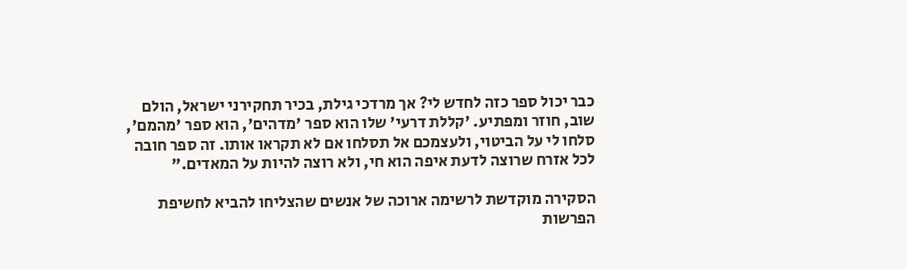כבר יכול ספר כזה לחדש לי? אך מרדכי גילת, בכיר תחקירני ישראל, הולם שוב, חוזר ומפתיע. 'קללת דרעי' שלו הוא ספר 'מדהים', הוא ספר 'מהמם', סלחו לי על הביטוי, ולעצמכם אל תסלחו אם לא תקראו אותו. זה ספר חובה לכל אזרח שרוצה לדעת איפה הוא חי, ולא רוצה להיות על המאדים."

הסקירה מוקדשת לרשימה ארוכה של אנשים שהצליחו להביא לחשיפת הפרשות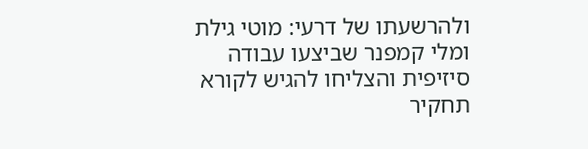ולהרשעתו של דרעי: מוטי גילת ומלי קמפנר שביצעו עבודה סיזיפית והצליחו להגיש לקורא תחקיר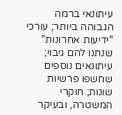עיתונאי ברמה הגבוהה ביותר; עורכי "ידיעות אחרונות" שנתנו להם גיבוי; עיתונאים נוספים שחשפו פרשיות שונות; חוקרי המשטרה, ובעיקר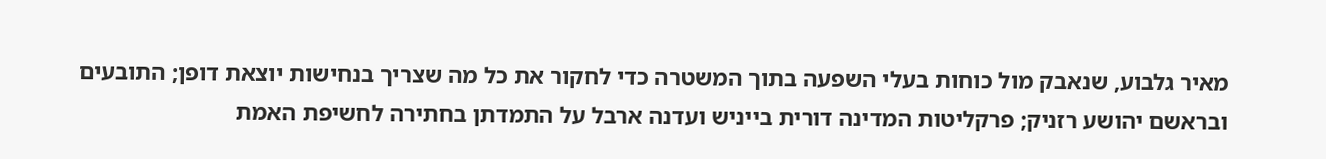מאיר גלבוע, שנאבק מול כוחות בעלי השפעה בתוך המשטרה כדי לחקור את כל מה שצריך בנחישות יוצאת דופן; התובעים ובראשם יהושע רזניק; פרקליטות המדינה דורית בייניש ועדנה ארבל על התמדתן בחתירה לחשיפת האמת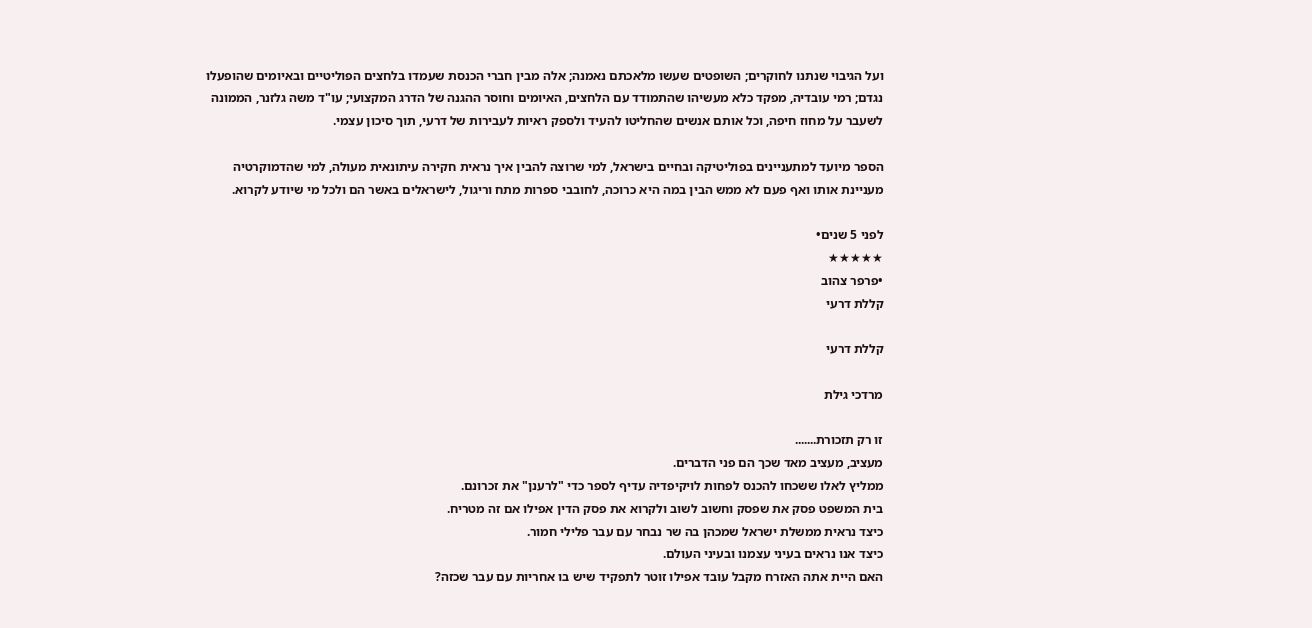ועל הגיבוי שנתנו לחוקרים; השופטים שעשו מלאכתם נאמנה; אלה מבין חברי הכנסת שעמדו בלחצים הפוליטיים ובאיומים שהופעלו נגדם; רמי עובדיה, מפקד כלא מעשיהו שהתמודד עם הלחצים, האיומים וחוסר ההגנה של הדרג המקצועי; עו"ד משה גלזנר, הממונה לשעבר על מחוז חיפה, וכל אותם אנשים שהחליטו להעיד ולספק ראיות לעבירות של דרעי, תוך סיכון עצמי.

הספר מיועד למתעניינים בפוליטיקה ובחיים בישראל, למי שרוצה להבין איך נראית חקירה עיתונאית מעולה, למי שהדמוקרטיה מעניינת אותו ואף פעם לא ממש הבין במה היא כרוכה, לחובבי ספרות מתח וריגול, לישראלים באשר הם ולכל מי שיודע לקרוא.

לפני 5 שנים•
★★★★★
•פרפר צהוב
קללת דרעי

קללת דרעי

מרדכי גילת

זו רק תזכורת.......
מעציב, מעציב מאד שכך הם פני הדברים.
ממליץ לאלו ששכחו להכנס לפחות לויקיפדיה עדיף לספר כדי "לרענן" את זכרונם.
בית המשפט פסק את שפסק וחשוב לשוב ולקרוא את פסק הדין אפילו אם זה מטריח.
כיצד נראית ממשלת ישראל שמכהן בה שר נבחר עם עבר פלילי חמור.
כיצד אנו נראים בעיני עצמנו ובעיני העולם.
האם היית אתה האזרח מקבל עובד אפילו זוטר לתפקיד שיש בו אחריות עם עבר שכזה?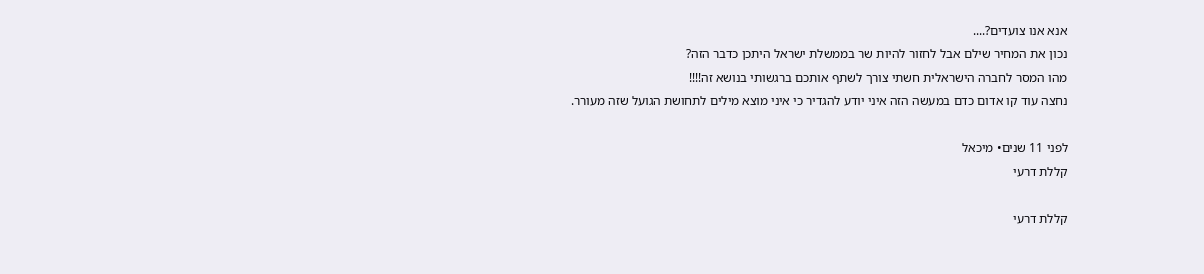אנא אנו צועדים?....
נכון את המחיר שילם אבל לחזור להיות שר בממשלת ישראל היתכן כדבר הזה?
מהו המסר לחברה הישראלית חשתי צורך לשתף אותכם ברגשותי בנושא זה!!!!
נחצה עוד קו אדום כדם במעשה הזה איני יודע להגדיר כי איני מוצא מילים לתחושת הגועל שזה מעורר.

לפני 11 שנים• מיכאל
קללת דרעי

קללת דרעי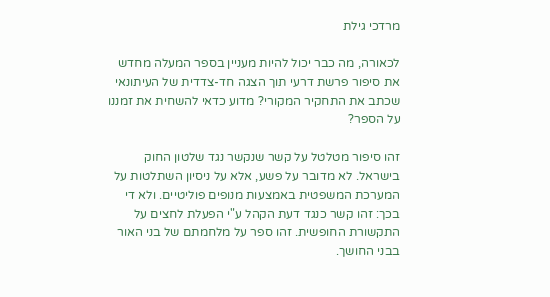מרדכי גילת

לכאורה, מה כבר יכול להיות מעניין בספר המעלה מחדש את סיפור פרשת דרעי תוך הצגה חד-צדדית של העיתונאי שכתב את התחקיר המקורי? מדוע כדאי להשחית את זמננו על הספר?

זהו סיפור מטלטל על קשר שנקשר נגד שלטון החוק בישראל. לא מדובר על פשע, אלא על ניסיון השתלטות על המערכת המשפטית באמצעות מנופים פוליטיים. ולא די בכך: זהו קשר כנגד דעת הקהל ע"י הפעלת לחצים על התקשורת החופשית. זהו ספר על מלחמתם של בני האור בבני החושך.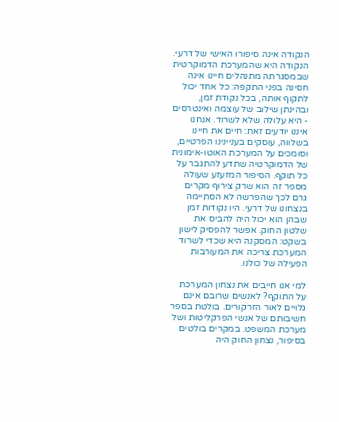הנקודה אינה סיפורו האישי של דרעי. הנקודה היא שהמערכת הדמוקרטית שבמסגרתה מתנהלים חיינו אינה חסינה בפני התקפה: כל אחד יכול לתקוף אותה, בכל נקודת זמן, ובהינתן שילוב של עוצמה ואינטרסים - היא עלולה שלא לשרוד. אנחנו איננו יודעים זאת: חיים את חיינו בשלווה, עוסקים בעניינינו הפרטיים, וסומכים על המערכת האוטו-אימונית של הדמוקרטיה שתדע להתגבר על כל תוקף. הסיפור המזעזע שעולה מספר זה הוא שרק צירוף מקרים גרם לכך שהפרשה לא הסתיימה בנצחונו של דרעי. היו נקודות זמן שבהן הוא יכול היה להביס את שלטון החוק. אפשר להפסיק לישון בשקט: המסקנה היא שכדי לשרוד המערכת צריכה את המעורבות הפעילה של כולנו.

למי אנו חייבים את נצחון המערכת על התוקף? לאנשים שרובם אינם גלויים לאור הזרקורים. בולטת בספר חשיבותם של אנשי הפרקליטות ושל מערכת המשפט. במקרים בולטים בסיפור, נצחון החוק היה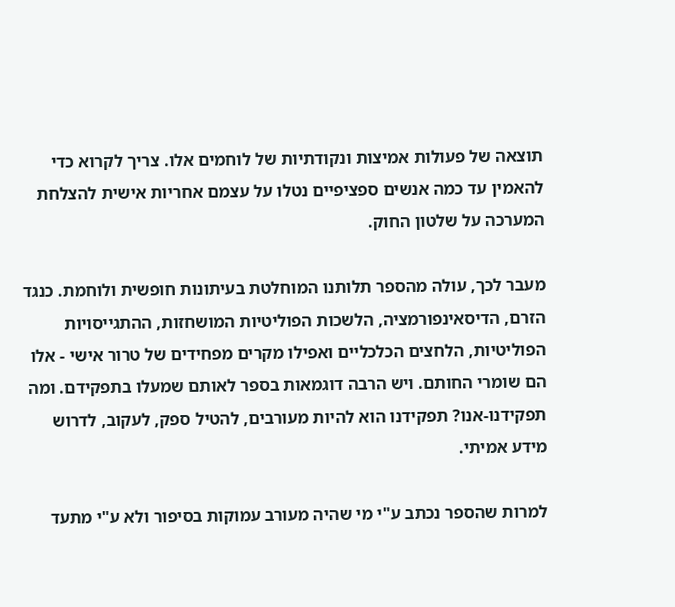תוצאה של פעולות אמיצות ונקודתיות של לוחמים אלו. צריך לקרוא כדי להאמין עד כמה אנשים ספציפיים נטלו על עצמם אחריות אישית להצלחת המערכה על שלטון החוק.

מעבר לכך, עולה מהספר תלותנו המוחלטת בעיתונות חופשית ולוחמת. כנגד הזרם, הדיסאינפורמציה, הלשכות הפוליטיות המושחזות, ההתגייסויות הפוליטיות, הלחצים הכלכליים ואפילו מקרים מפחידים של טרור אישי - אלו הם שומרי החותם. ויש הרבה דוגמאות בספר לאותם שמעלו בתפקידם. ומה תפקידנו-אנו? תפקידנו הוא להיות מעורבים, להטיל ספק, לעקוב, לדרוש מידע אמיתי.

למרות שהספר נכתב ע"י מי שהיה מעורב עמוקות בסיפור ולא ע"י מתעד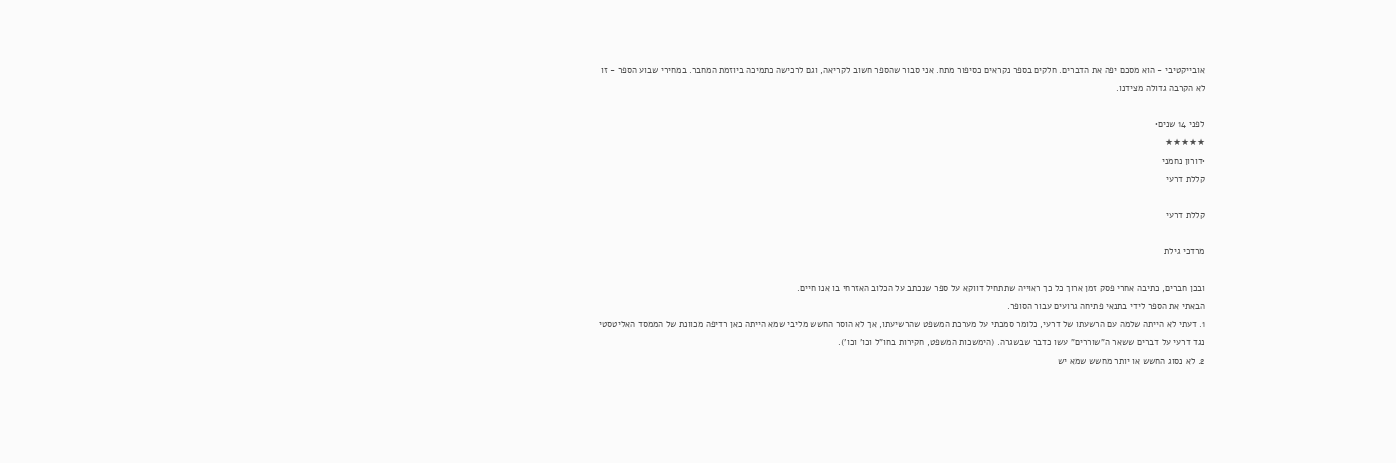אובייקטיבי - הוא מסכם יפה את הדברים. חלקים בספר נקראים כסיפור מתח. אני סבור שהספר חשוב לקריאה, וגם לרכישה כתמיכה ביוזמת המחבר. במחירי שבוע הספר - זו לא הקרבה גדולה מצידנו.

לפני 14 שנים•
★★★★★
•דורון נחמני
קללת דרעי

קללת דרעי

מרדכי גילת

ובכן חברים, כתיבה אחרי פסק זמן ארוך כל כך ראוייה שתתחיל דווקא על ספר שנכתב על הכלוב האזרחי בו אנו חיים.
הבאתי את הספר לידי בתנאי פתיחה גרועים עבור הסופר.
1. דעתי לא הייתה שלמה עם הרשעתו של דרעי, כלומר סמכתי על מערכת המשפט שהרשיעתו, אך לא הוסר החשש מליבי שמא הייתה כאן רדיפה מכוונת של הממסד האליטסטי נגד דרעי על דברים ששאר ה"שוררים" עשו כדבר שבשגרה. (הימשכות המשפט, חקירות בחו"ל וכו' וכו').
2. לא נסוג החשש או יותר מחשש שמא יש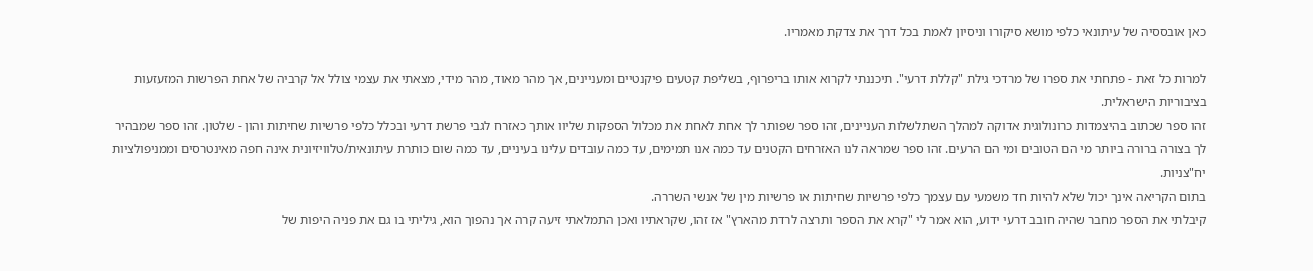כאן אובססיה של עיתונאי כלפי מושא סיקורו וניסיון לאמת בכל דרך את צדקת מאמריו.

למרות כל זאת - פתחתי את ספרו של מרדכי גילת "קללת דרעי". תיכננתי לקרוא אותו בריפרוף, בשליפת קטעים פיקנטיים ומעניינים, אך מהר מאוד, מהר מידי, מצאתי את עצמי צולל אל קרביה של אחת הפרשות המזעזעות בציבוריות הישראלית.
זהו ספר שכתוב בהיצמדות כרונולוגית אדוקה למהלך השתלשלות העניינים, זהו ספר שפותר לך אחת לאחת את מכלול הספקות שליוו אותך כאזרח לגבי פרשת דרעי ובכלל כלפי פרשיות שחיתות והון - שלטון. זהו ספר שמבהיר לך בצורה ברורה ביותר מי הם הטובים ומי הם הרעים. זהו ספר שמראה לנו האזרחים הקטנים עד כמה אנו תמימים, עד כמה עובדים עלינו בעיניים, עד כמה שום כותרת עיתונאית/טלוויזיונית אינה חפה מאינטרסים וממניפולציות יח"צניות.
בתום הקריאה אינך יכול שלא להיות חד משמעי עם עצמך כלפי פרשיות שחיתות או פרשיות מין של אנשי השררה.
קיבלתי את הספר מחבר שהיה חובב דרעי ידוע, הוא אמר לי "קרא את הספר ותרצה לרדת מהארץ" אז זהו, שקראתיו ואכן התמלאתי זיעה קרה אך נהפוך הוא, גיליתי בו גם את פניה היפות של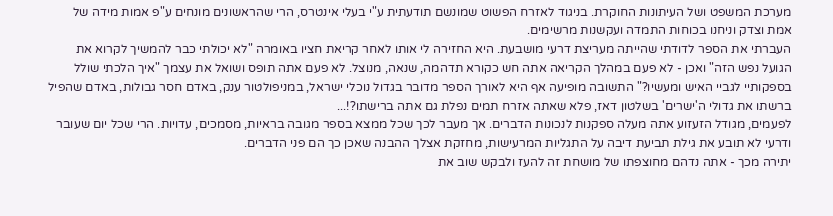מערכת המשפט ושל העיתונות החוקרת. בניגוד לאזרח הפשוט שמונשם תודעתית ע"י בעלי אינטרס, הרי שהראשונים מונחים ע"פ אמות מידה של אמת וצדק וניחנו בכוחות התמדה ועקשנות מרשימים.
העברתי את הספר לדודתי שהייתה מעריצת דרעי מושבעת. היא החזירה לי אותו לאחר קריאת חציו באומרה "לא יכולתי כבר להמשיך לקרוא את הגועל נפש הזה" ואכן - לא פעם במהלך הקריאה אתה חש כקורא תדהמה, שנאה, מנוצל. לא פעם אתה תופס ושואל את עצמך "איך הלכתי שולל בספקותיי לגביי האיש ומעשיו?" התשובה מופיעה אף היא לאורך הספר מדובר בגדול נוכלי ישראל, במניפולטור ענק, באדם חסר גבולות, באדם שהפיל ברשתו את גדולי ה'ישרים' בשלטון דאז, פלא שאתה אזרח תמים נפלת גם אתה ברישתו?!...
לפעמים, מגודל הזעזוע אתה מעלה ספקנות לנכונות הדברים. אך מעבר לכך שכל ממצא בספר מגובה בראיות, מסמכים, עדויות. הרי שכל יום שעובר ודרעי לא תובע את גילת תביעת דיבה על התגליות המרעישות, מחזקת אצלך ההבנה שאכן כך הם פני הדברים.
יתירה מכך - אתה נדהם מחוצפתו של מושחת זה להעז ולבקש שוב את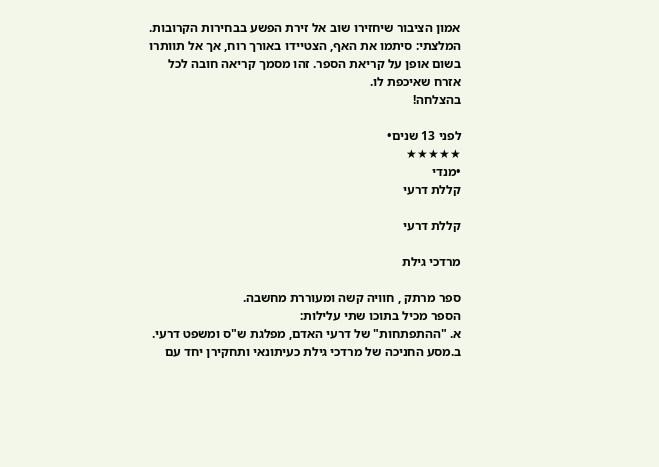אמון הציבור שיחזירו שוב אל זירת הפשע בבחירות הקרובות.
המלצתי: סיתמו את האף, הצטיידו באורך רוח, אך אל תוותרו בשום אופן על קריאת הספר. זהו מסמך קריאה חובה לכל אזרח שאיכפת לו.
בהצלחה!

לפני 13 שנים•
★★★★★
•מנדי
קללת דרעי

קללת דרעי

מרדכי גילת

ספר מרתק , חוויה קשה ומעוררת מחשבה.
הספר מכיל בתוכו שתי עלילות:
א. "ההתפתחות" של דרעי האדם, מפלגת ש"ס ומשפט דרעי.
ב.מסע החניכה של מרדכי גילת כעיתונאי ותחקירן יחד עם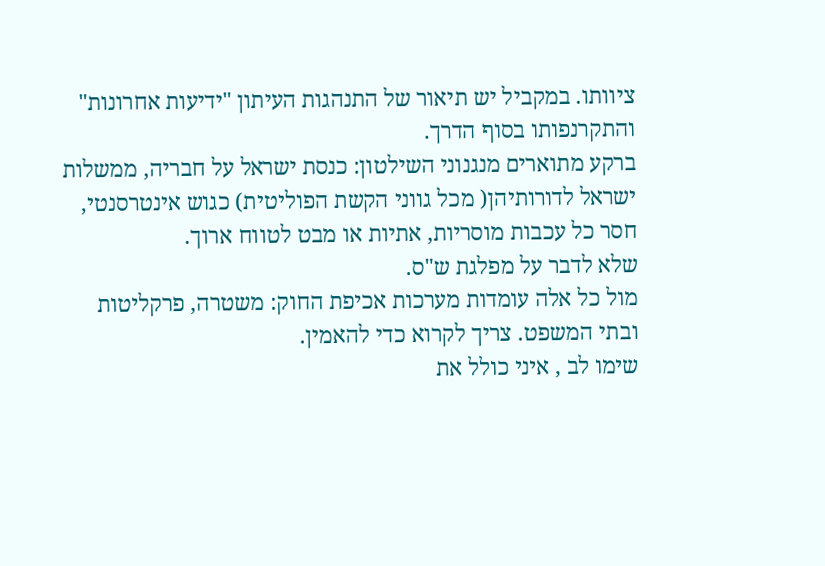ציוותו. במקביל יש תיאור של התנהגות העיתון "ידיעות אחרונות" והתקרנפותו בסוף הדרך.
ברקע מתוארים מנגנוני השילטון: כנסת ישראל על חבריה, ממשלות ישראל לדורותיהן( מכל גווני הקשת הפוליטית) כגוש אינטרסנטי, חסר כל עכבות מוסריות, אתיות או מבט לטווח ארוך.
שלא לדבר על מפלגת ש"ס.
מול כל אלה עומדות מערכות אכיפת החוק: משטרה, פרקליטות ובתי המשפט. צריך לקרוא כדי להאמין.
שימו לב , איני כולל את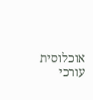אוכלוסית עורכי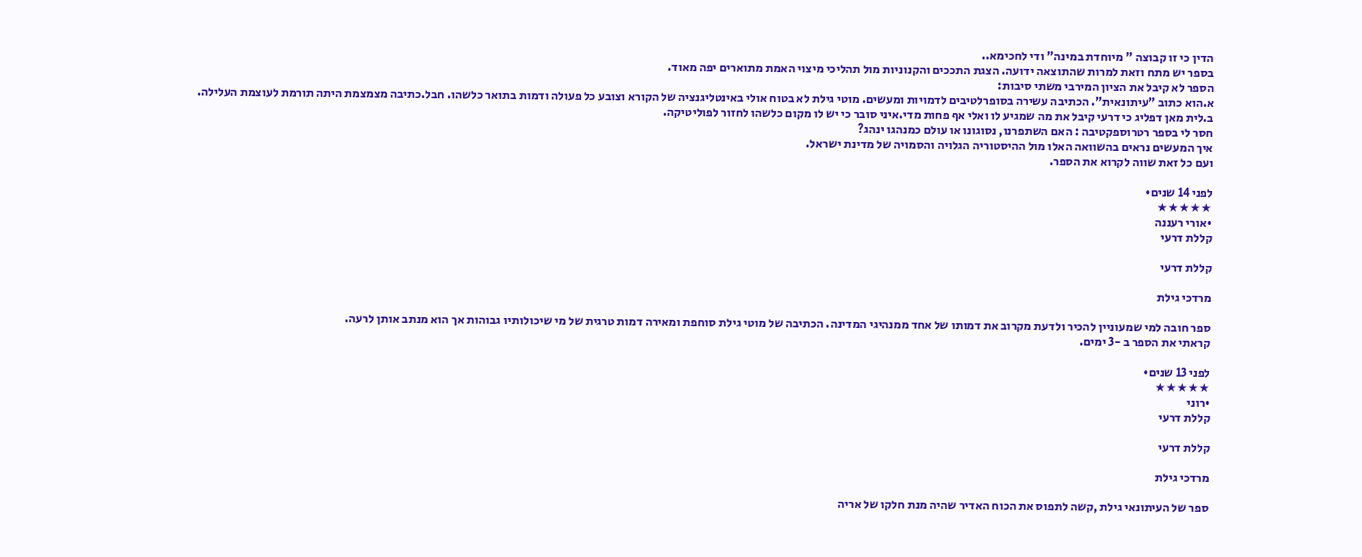הדין כי זו קבוצה " מיוחדת במינה" ודי לחכימא..
בספר יש מתח וזאת למרות שהתוצאה ידועה. הצגת התככים והקנוניות מול תהליכי מיצוי האמת מתוארים יפה מאוד.
הספר לא קיבל את הציון המירבי משתי סיבות:
א.הוא כתוב "עיתונאית". הכתיבה עשירה בסופרלטיבים לדמויות ומעשים. מוטי גילת לא בטוח אולי באינטליגנציה של הקורא וצובע כל פעולה ודמות בתואר כלשהו. חבל.כתיבה מצמצמת היתה תורמת לעוצמת העלילה.
ב.לית מאן דפליג כי דרעי קיבל את מה שמגיע לו ואלי אף פחות מדי.איני סובר כי יש לו מקום כלשהו לחזור לפוליטיקה.
חסר לי בספר רטרוספקטיבה : האם השתפרנו, נסוגונו או עולם כמנהגו ינהג?
איך המעשים נראים בהשוואה האלו מול ההיסטוריה הגלויה והסמויה של מדינת ישראל.
ועם כל זאת שווה לקרוא את הספר.

לפני 14 שנים•
★★★★★
•אורי רעננה
קללת דרעי

קללת דרעי

מרדכי גילת

ספר חובה למי שמעוניין להכיר ולדעת מקרוב את דמותו של אחד ממנהיגי המדינה. הכתיבה של מוטי גילת סוחפת ומאירה דמות טרגית של מי שיכולותיו גבוהות אך הוא מנתב אותן לרעה.
קראתי את הספר ב -3 ימים.

לפני 13 שנים•
★★★★★
•רוני
קללת דרעי

קללת דרעי

מרדכי גילת

ספר של העיתונאי גילת ,קשה לתפוס את הכוח האדיר שהיה מנת חלקו של אריה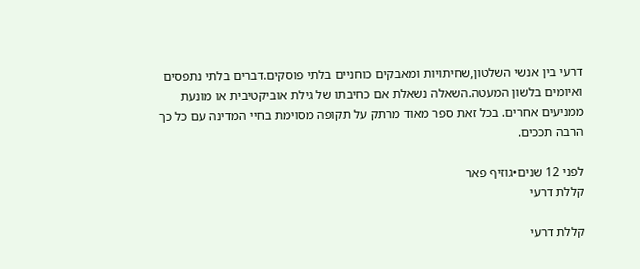דרעי בין אנשי השלטון,שחיתויות ומאבקים כוחניים בלתי פוסקים.דברים בלתי נתפסים ואיומים בלשון המעטה.השאלה נשאלת אם כחיבתו של גילת אוביקטיבית או מונעת ממניעים אחרים. בכל זאת ספר מאוד מרתק על תקופה מסוימת בחיי המדינה עם כל כך הרבה תככים.

לפני 12 שנים•גוזיף פאר
קללת דרעי

קללת דרעי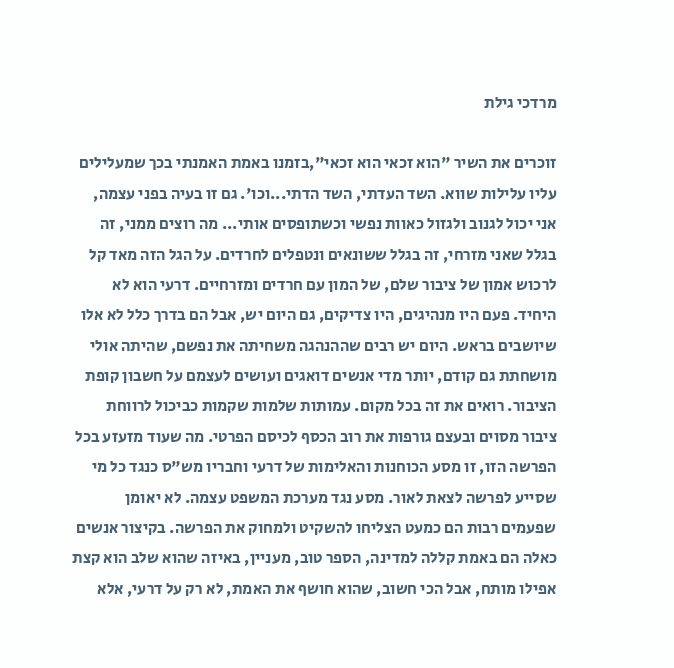מרדכי גילת

זוכרים את השיר "הוא זכאי הוא זכאי",בזמנו באמת האמנתי בכך שמעלילים עליו עלילות שווא. השד העדתי, השד הדתי...וכו'. גם זו בעיה בפני עצמה, אני יכול לגנוב ולגזול כאוות נפשי וכשתופסים אותי... מה רוצים ממני, זה בגלל שאני מזרחי, זה בגלל ששונאים ונטפלים לחרדים. על הגל הזה מאד קל לרכוש אמון של ציבור שלם, של המון עם חרדים ומזרחיים. דרעי הוא לא היחיד. פעם היו מנהיגים, היו צדיקים, גם היום יש, אבל הם בדרך כלל לא אלו שיושבים בראש. היום יש רבים שההנהגה משחיתה את נפשם, שהיתה אולי מושחתת גם קודם, יותר מדי אנשים דואגים ועושים לעצמם על חשבון קופת הציבור. רואים את זה בכל מקום. עמותות שלמות שקמות כביכול לרווחת ציבור מסוים ובעצם גורפות את רוב הכסף לכיסם הפרטי. מה שעוד מזעזע בכל הפרשה הזו, זו מסע הכוחנות והאלימות של דרעי וחבריו מש"ס כנגד כל מי שסייע לפרשה לצאת לאור. מסע נגד מערכת המשפט עצמה. לא יאומן שפעמים רבות הם כמעט הצליחו להשקיט ולמחוק את הפרשה. בקיצור אנשים כאלה הם באמת קללה למדינה, הספר טוב, מעניין, באיזה שהוא שלב הוא קצת אפילו מותח, אבל הכי חשוב, שהוא חושף את האמת, לא רק על דרעי, אלא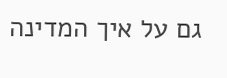גם על איך המדינה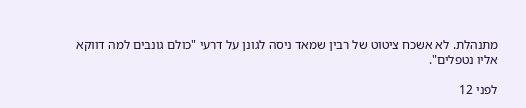מתנהלת. לא אשכח ציטוט של רבין שמאד ניסה לגונן על דרעי "כולם גונבים למה דווקא אליו נטפלים".

לפני 12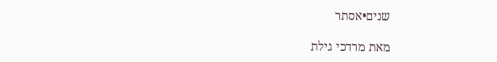שנים•אסתר

מאת מרדכי גילת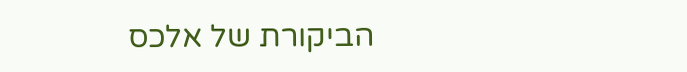הביקורת של אלכס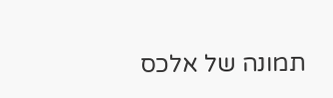תמונה של אלכס